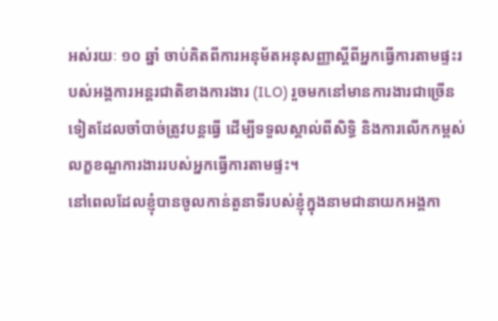អស់រយៈ ១០ ឆ្នាំ ចាប់គិតពីការអនុម័តអនុសញ្ញាស្ដីពីអ្នកធ្វើការតាមផ្ទះរបស់អង្គការអន្តរជាតិខាងការងារ (ILO) រួចមកនៅមានការងារជាច្រើនទៀតដែលចាំបាច់ត្រូវបន្តធ្វើ ដើម្បីទទួលស្គាល់ពីសិទ្ធិ និងការលើកកម្ពស់លក្ខខណ្ឌការងាររបស់អ្នកធ្វើការតាមផ្ទះ។
នៅពេលដែលខ្ញុំបានចូលកាន់តួនាទីរបស់ខ្ញុំក្នុងនាមជានាយកអង្គកា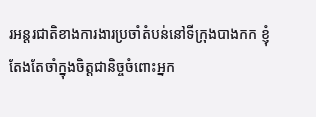រអន្តរជាតិខាងការងារប្រចាំតំបន់នៅទីក្រុងបាងកក ខ្ញុំតែងតែចាំក្នុងចិត្តជានិច្ចចំពោះអ្នក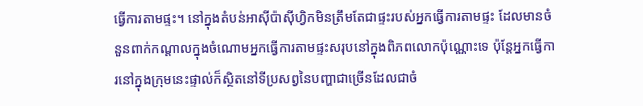ធ្វើការតាមផ្ទះ។ នៅក្នុងតំបន់អាស៊ីប៉ាស៊ីហ្វិកមិនត្រឹមតែជាផ្ទះរបស់អ្នកធ្វើការតាមផ្ទះ ដែលមានចំនួនពាក់កណ្តាលក្នុងចំណោមអ្នកធ្វើការតាមផ្ទះសរុបនៅក្នុងពិភពលោកប៉ុណ្ណោះទេ ប៉ុន្តែអ្នកធ្វើការនៅក្នុងក្រុមនេះផ្ទាល់ក៏ស្ថិតនៅទីប្រសព្វនៃបញ្ហាជាច្រើនដែលជាចំ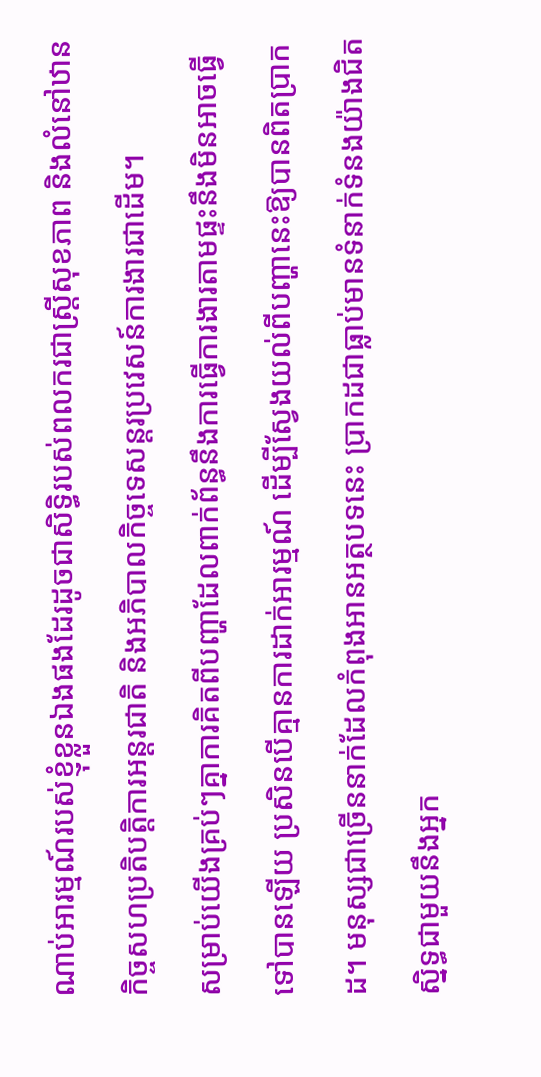ណាប់អារម្មណ៍របស់ខ្ញុំខ្លួនឯងផងដែរដូចជាសិទ្ធិរបស់ពលករជាស្ត្រីសុខភាព និងលំនៅឋាន កិច្ចសហប្រតិបត្តិការអន្តរជាតិ និងអភិបាលកិច្ចទេសន្តរប្រវេសន៍ការងារជាដើម។
សម្រាប់យើងគ្រប់ៗគ្នាការគិតពីបញ្ហាដែលពាក់ព័ន្ធនឹងការធ្វើការងារតាមផ្ទះនឹងមិនអាចធ្វើទៅបានឡើយ ប្រសិនបើគ្មានការដាក់អារម្មណ៍ ដើម្បីស្វែងយល់ពីបញ្ហានេះឱ្យបានពិតប្រាកដ។ មនុស្សជាច្រើននាក់ដែលកំពុងអានអត្ថបទនេះ ប្រាកដជាធ្លាប់មានទំនាក់ទំនងយ៉ាងជិតស្និទ្ធជាមួយនឹងអ្នក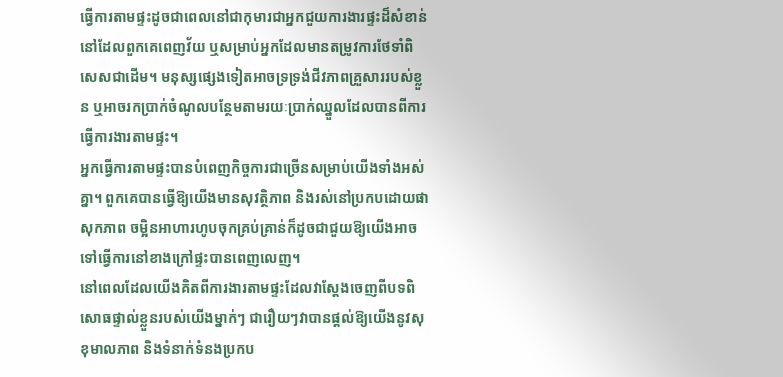ធ្វើការតាមផ្ទះដូចជាពេលនៅជាកុមារជាអ្នកជួយការងារផ្ទះដ៏សំខាន់នៅដែលពួកគេពេញវ័យ ឬសម្រាប់អ្នកដែលមានតម្រូវការថែទាំពិសេសជាដើម។ មនុស្សផ្សេងទៀតអាចទ្រទ្រង់ជីវភាពគ្រួសាររបស់ខ្លួន ឬអាចរកប្រាក់ចំណូលបន្ថែមតាមរយៈប្រាក់ឈ្នួលដែលបានពីការធ្វើការងារតាមផ្ទះ។
អ្នកធ្វើការតាមផ្ទះបានបំពេញកិច្ចការជាច្រើនសម្រាប់យើងទាំងអស់គ្នា។ ពួកគេបានធ្វើឱ្យយើងមានសុវត្ថិភាព និងរស់នៅប្រកបដោយផាសុកភាព ចម្អិនអាហារហូបចុកគ្រប់គ្រាន់ក៏ដូចជាជួយឱ្យយើងអាចទៅធ្វើការនៅខាងក្រៅផ្ទះបានពេញលេញ។
នៅពេលដែលយើងគិតពីការងារតាមផ្ទះដែលវាស្តែងចេញពីបទពិសោធផ្ទាល់ខ្លួនរបស់យើងម្នាក់ៗ ជារឿយៗវាបានផ្ដល់ឱ្យយើងនូវសុខុមាលភាព និងទំនាក់ទំនងប្រកប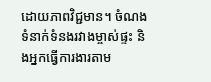ដោយភាពវិជ្ជមាន។ ចំណងទំនាក់ទំនងរវាងម្ចាស់ផ្ទះ និងអ្នកធ្វើការងារតាម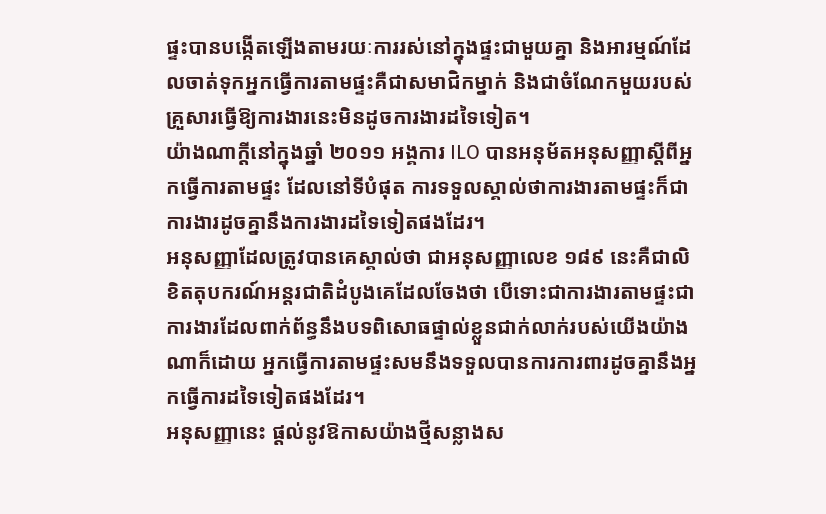ផ្ទះបានបង្កើតឡើងតាមរយៈការរស់នៅក្នុងផ្ទះជាមួយគ្នា និងអារម្មណ៍ដែលចាត់ទុកអ្នកធ្វើការតាមផ្ទះគឺជាសមាជិកម្នាក់ និងជាចំណែកមួយរបស់គ្រួសារធ្វើឱ្យការងារនេះមិនដូចការងារដទៃទៀត។
យ៉ាងណាក្ដីនៅក្នុងឆ្នាំ ២០១១ អង្គការ ILO បានអនុម័តអនុសញ្ញាស្ដីពីអ្នកធ្វើការតាមផ្ទះ ដែលនៅទីបំផុត ការទទួលស្គាល់ថាការងារតាមផ្ទះក៏ជាការងារដូចគ្នានឹងការងារដទៃទៀតផងដែរ។
អនុសញ្ញាដែលត្រូវបានគេស្គាល់ថា ជាអនុសញ្ញាលេខ ១៨៩ នេះគឺជាលិខិតតុបករណ៍អន្តរជាតិដំបូងគេដែលចែងថា បើទោះជាការងារតាមផ្ទះជាការងារដែលពាក់ព័ន្ធនឹងបទពិសោធផ្ទាល់ខ្លួនជាក់លាក់របស់យើងយ៉ាងណាក៏ដោយ អ្នកធ្វើការតាមផ្ទះសមនឹងទទួលបានការការពារដូចគ្នានឹងអ្នកធ្វើការដទៃទៀតផងដែរ។
អនុសញ្ញានេះ ផ្តល់នូវឱកាសយ៉ាងថ្មីសន្លាងស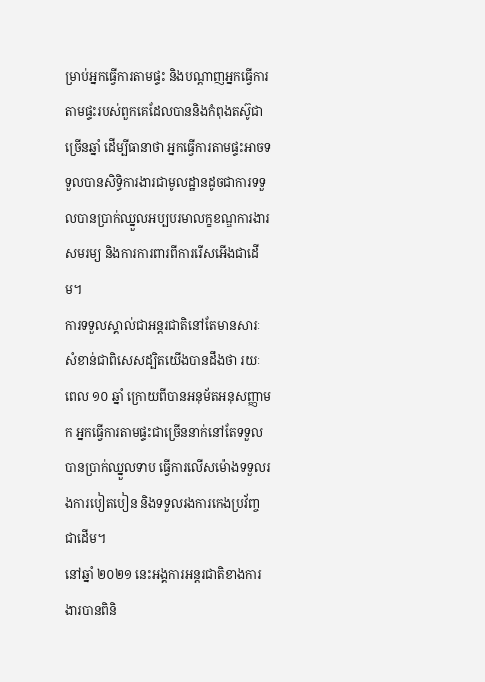ម្រាប់អ្នកធ្វើការតាមផ្ទះ និងបណ្តាញអ្នកធ្វើការតាមផ្ទះរបស់ពួកគេដែលបាននិងកំពុងតស៊ូជាច្រើនឆ្នាំ ដើម្បីធានាថា អ្នកធ្វើការតាមផ្ទះអាចទទួលបានសិទ្ធិការងារជាមូលដ្ឋានដូចជាការទទួលបានប្រាក់ឈ្នួលអប្បបរមាលក្ខខណ្ឌការងារសមរម្យ និងការការពារពីការរើសអើងជាដើម។
ការទទួលស្គាល់ជាអន្តរជាតិនៅតែមានសារៈសំខាន់ជាពិសេសដ្បិតយើងបានដឹងថា រយៈពេល ១០ ឆ្នាំ ក្រោយពីបានអនុម័តអនុសញ្ញាមក អ្នកធ្វើការតាមផ្ទះជាច្រើននាក់នៅតែទទួលបានប្រាក់ឈ្នួលទាប ធ្វើការលើសម៉ោងទទួលរងការបៀតបៀន និងទទួលរងការកេងប្រវ័ញ្ចជាដើម។
នៅឆ្នាំ ២០២១ នេះអង្គការអន្តរជាតិខាងការងារបានពិនិ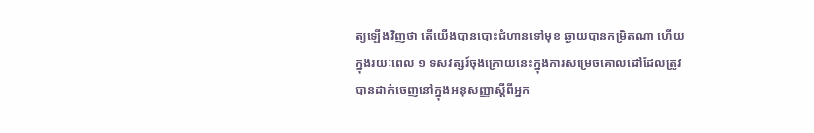ត្យឡើងវិញថា តើយើងបានបោះជំហានទៅមុខ ឆ្ងាយបានកម្រិតណា ហើយក្នុងរយៈពេល ១ ទសវត្សរ៍ចុងក្រោយនេះក្នុងការសម្រេចគោលដៅដែលត្រូវបានដាក់ចេញនៅក្នុងអនុសញ្ញាស្ដីពីអ្នក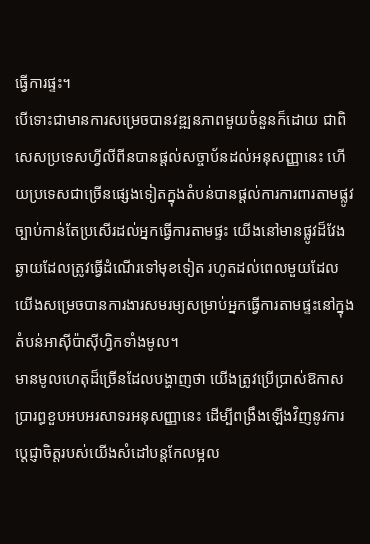ធ្វើការផ្ទះ។
បើទោះជាមានការសម្រេចបានវឌ្ឍនភាពមួយចំនួនក៏ដោយ ជាពិសេសប្រទេសហ្វីលីពីនបានផ្តល់សច្ចាប័នដល់អនុសញ្ញានេះ ហើយប្រទេសជាច្រើនផ្សេងទៀតក្នុងតំបន់បានផ្តល់ការការពារតាមផ្លូវច្បាប់កាន់តែប្រសើរដល់អ្នកធ្វើការតាមផ្ទះ យើងនៅមានផ្លូវដ៏វែងឆ្ងាយដែលត្រូវធ្វើដំណើរទៅមុខទៀត រហូតដល់ពេលមួយដែលយើងសម្រេចបានការងារសមរម្យសម្រាប់អ្នកធ្វើការតាមផ្ទះនៅក្នុងតំបន់អាស៊ីប៉ាស៊ីហ្វិកទាំងមូល។
មានមូលហេតុដ៏ច្រើនដែលបង្ហាញថា យើងត្រូវប្រើប្រាស់ឱកាសប្រារព្ធខួបអបអរសាទរអនុសញ្ញានេះ ដើម្បីពង្រឹងឡើងវិញនូវការប្តេជ្ញាចិត្តរបស់យើងសំដៅបន្តកែលម្អល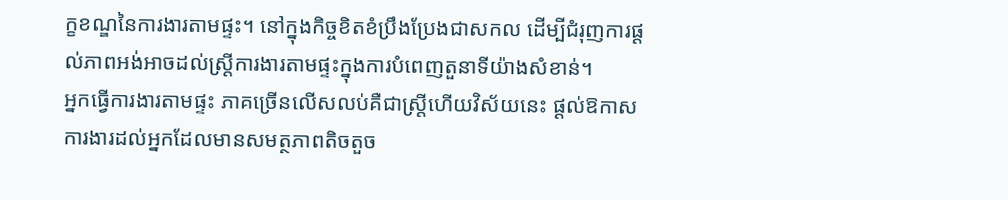ក្ខខណ្ឌនៃការងារតាមផ្ទះ។ នៅក្នុងកិច្ចខិតខំប្រឹងប្រែងជាសកល ដើម្បីជំរុញការផ្ដល់ភាពអង់អាចដល់ស្ត្រីការងារតាមផ្ទះក្នុងការបំពេញតួនាទីយ៉ាងសំខាន់។
អ្នកធ្វើការងារតាមផ្ទះ ភាគច្រើនលើសលប់គឺជាស្ត្រីហើយវិស័យនេះ ផ្ដល់ឱកាសការងារដល់អ្នកដែលមានសមត្ថភាពតិចតួច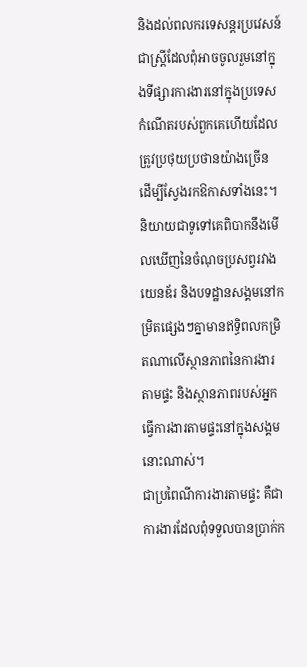និងដល់ពលករទេសន្តរប្រវេសន៍ជាស្ត្រីដែលពុំអាចចូលរួមនៅក្នុងទីផ្សារការងារនៅក្នុងប្រទេសកំណើតរបស់ពួកគេហើយដែលត្រូវប្រថុយប្រថានយ៉ាងច្រើន ដើម្បីស្វែងរកឱកាសទាំងនេះ។
និយាយជាទូទៅគេពិបាកនឹងមើលឃើញនៃចំណុចប្រសព្វរវាងយេនឌ័រ និងបទដ្ឋានសង្គមនៅកម្រិតផ្សេងៗគ្នាមានឥទ្ធិពលកម្រិតណាលើស្ថានភាពនៃការងារតាមផ្ទះ និងស្ថានភាពរបស់អ្នកធ្វើការងារតាមផ្ទះនៅក្នុងសង្គមនោះណាស់។
ជាប្រពៃណីការងារតាមផ្ទះ គឺជាការងារដែលពុំទទួលបានប្រាក់ក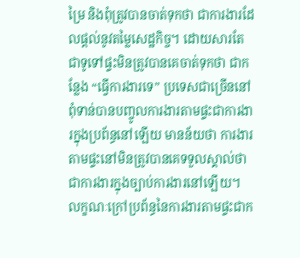ម្រៃ និងពុំត្រូវបានចាត់ទុកថា ជាការងារដែលផ្តល់នូវតម្លៃសេដ្ឋកិច្ច។ ដោយសារតែជាទូទៅផ្ទះមិនត្រូវបានគេចាត់ទុកថា ជាកន្លែង “ធ្វើការងារទេ” ប្រទេសជាច្រើននៅពុំទាន់បានបញ្ចូលការងារតាមផ្ទះជាការងារក្នុងប្រព័ន្ធនៅឡើយ មានន័យថា ការងារតាមផ្ទះនៅមិនត្រូវបានគេទទួលស្គាល់ថាជាការងារក្នុងច្បាប់ការងារនៅឡើយ។ លក្ខណៈក្រៅប្រព័ន្ធនៃការងារតាមផ្ទះជាក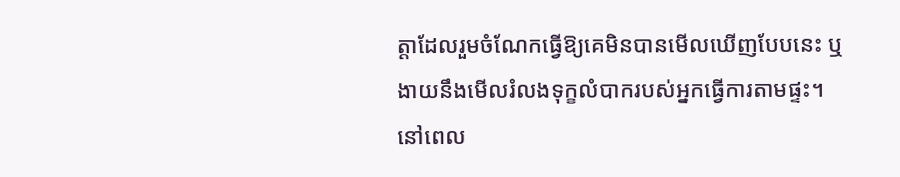ត្តាដែលរួមចំណែកធ្វើឱ្យគេមិនបានមើលឃើញបែបនេះ ឬងាយនឹងមើលរំលងទុក្ខលំបាករបស់អ្នកធ្វើការតាមផ្ទះ។
នៅពេល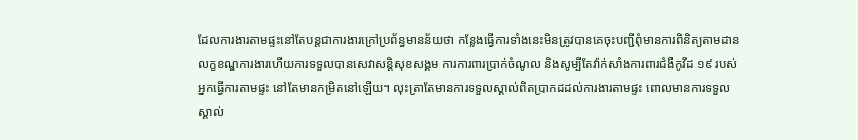ដែលការងារតាមផ្ទះនៅតែបន្តជាការងារក្រៅប្រព័ន្ធមានន័យថា កន្លែងធ្វើការទាំងនេះមិនត្រូវបានគេចុះបញ្ជីពុំមានការពិនិត្យតាមដានលក្ខខណ្ឌការងារហើយការទទួលបានសេវាសន្តិសុខសង្គម ការការពារប្រាក់ចំណូល និងសូម្បីតែវ៉ាក់សាំងការពារជំងឺកូវីដ ១៩ របស់អ្នកធ្វើការតាមផ្ទះ នៅតែមានកម្រិតនៅឡើយ។ លុះត្រាតែមានការទទួលស្គាល់ពិតប្រាកដដល់ការងារតាមផ្ទះ ពោលមានការទទួលស្គាល់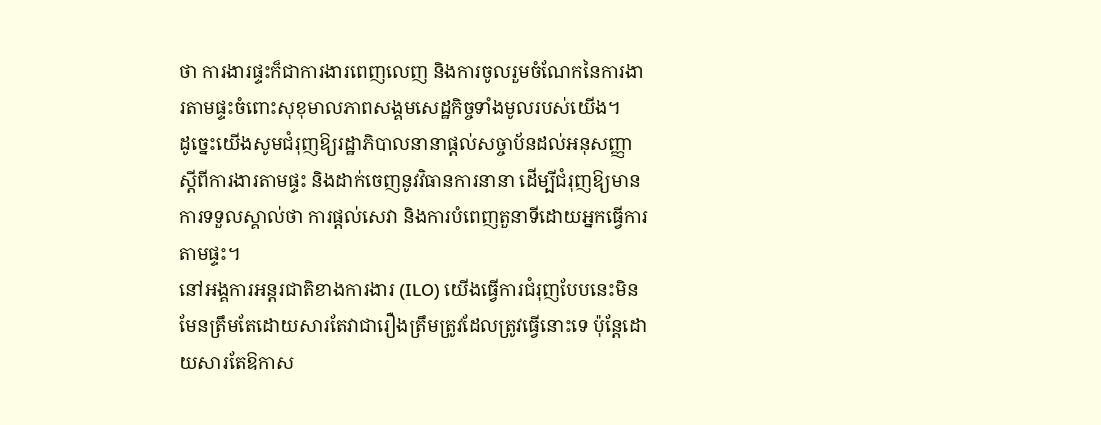ថា ការងារផ្ទះក៏ជាការងារពេញលេញ និងការចូលរួមចំណែកនៃការងារតាមផ្ទះចំពោះសុខុមាលភាពសង្គមសេដ្ឋកិច្ចទាំងមូលរបស់យើង។
ដូច្នេះយើងសូមជំរុញឱ្យរដ្ឋាភិបាលនានាផ្តល់សច្ចាប័នដល់អនុសញ្ញាស្ដីពីការងារតាមផ្ទះ និងដាក់ចេញនូវវិធានការនានា ដើម្បីជំរុញឱ្យមានការទទួលស្គាល់ថា ការផ្តល់សេវា និងការបំពេញតួនាទីដោយអ្នកធ្វើការតាមផ្ទះ។
នៅអង្គការអន្តរជាតិខាងការងារ (ILO) យើងធ្វើការជំរុញបែបនេះមិនមែនត្រឹមតែដោយសារតែវាជារឿងត្រឹមត្រូវដែលត្រូវធ្វើនោះទេ ប៉ុន្តែដោយសារតែឱកាស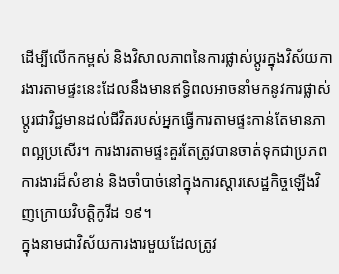ដើម្បីលើកកម្ពស់ និងវិសាលភាពនៃការផ្លាស់ប្ដូរក្នុងវិស័យការងារតាមផ្ទះនេះដែលនឹងមានឥទ្ធិពលអាចនាំមកនូវការផ្លាស់ប្ដូរជាវិជ្ជមានដល់ជីវិតរបស់អ្នកធ្វើការតាមផ្ទះកាន់តែមានភាពល្អប្រសើរ។ ការងារតាមផ្ទះគួរតែត្រូវបានចាត់ទុកជាប្រភពការងារដ៏សំខាន់ និងចាំបាច់នៅក្នុងការស្ដារសេដ្ឋកិច្ចឡើងវិញក្រោយវិបត្តិកូវីដ ១៩។
ក្នុងនាមជាវិស័យការងារមួយដែលត្រូវ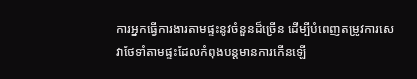ការអ្នកធ្វើការងារតាមផ្ទះនូវចំនួនដ៏ច្រើន ដើម្បីបំពេញតម្រូវការសេវាថែទាំតាមផ្ទះដែលកំពុងបន្តមានការកើនឡើ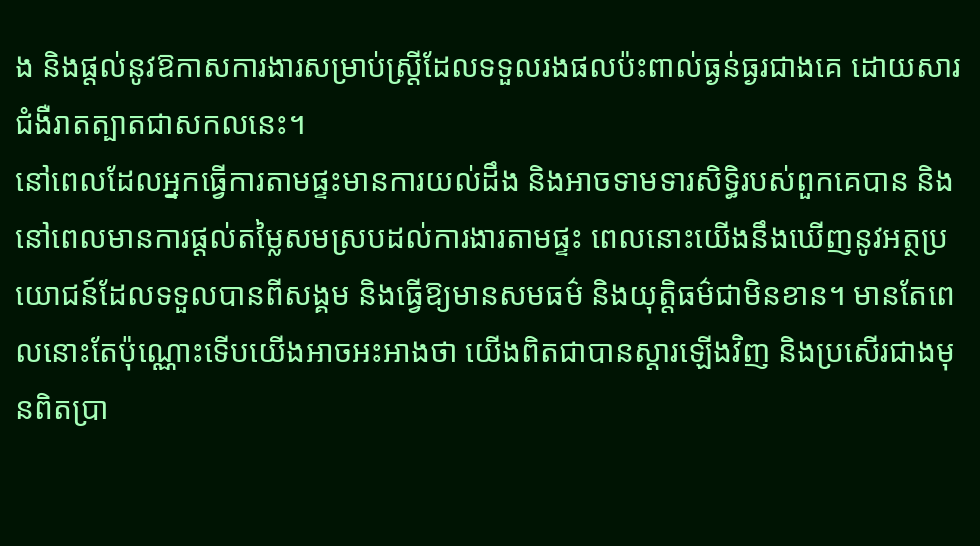ង និងផ្តល់នូវឱកាសការងារសម្រាប់ស្ត្រីដែលទទួលរងផលប៉ះពាល់ធ្ងន់ធ្ងរជាងគេ ដោយសារជំងឺរាតត្បាតជាសកលនេះ។
នៅពេលដែលអ្នកធ្វើការតាមផ្ទះមានការយល់ដឹង និងអាចទាមទារសិទ្ធិរបស់ពួកគេបាន និងនៅពេលមានការផ្ដល់តម្លៃសមស្របដល់ការងារតាមផ្ទះ ពេលនោះយើងនឹងឃើញនូវអត្ថប្រយោជន៍ដែលទទួលបានពីសង្គម និងធ្វើឱ្យមានសមធម៌ និងយុត្តិធម៌ជាមិនខាន។ មានតែពេលនោះតែប៉ុណ្ណោះទើបយើងអាចអះអាងថា យើងពិតជាបានស្តារឡើងវិញ និងប្រសើរជាងមុនពិតប្រា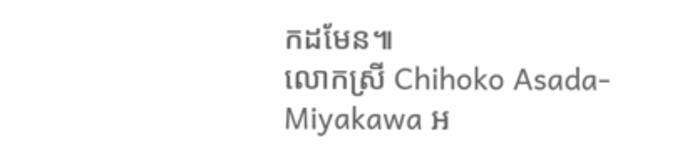កដមែន៕
លោកស្រី Chihoko Asada-Miyakawa អ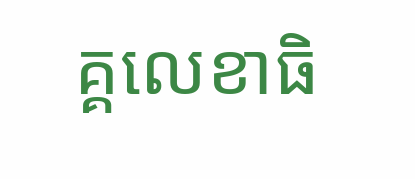គ្គលេខាធិ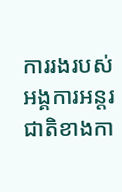ការរងរបស់អង្គការអន្តរជាតិខាងកា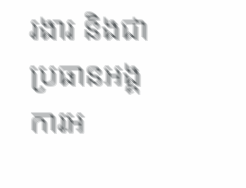រងារ និងជាប្រធានអង្គការអ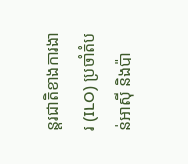ន្តរជាតិខាងការងារ (ILO) ប្រចាំតំបន់អាស៊ី និងប៉ា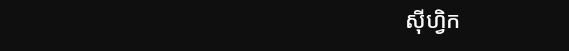ស៊ីហ្វិក